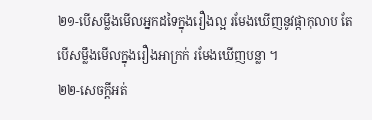២១-បើសម្លឹងមើលអ្នកដទៃក្នុងរឿងល្អ រមែងឃើញនូវផ្កាកុលាប តែបើសម្លឹងមើលក្នុងរឿងអាក្រក់ រមែងឃើញបន្លា ។
២២-សេចក្តីអត់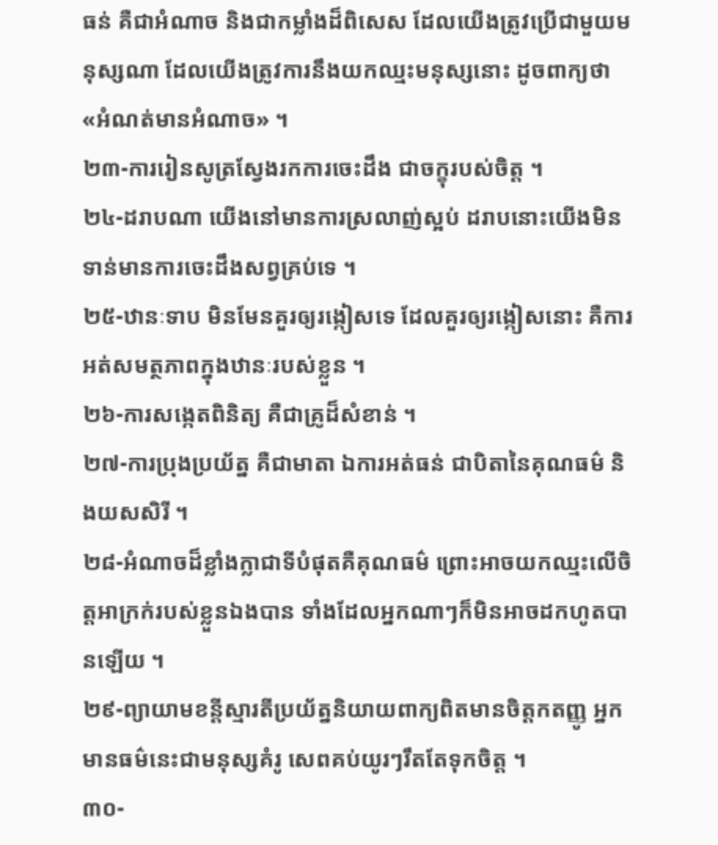ធន់ គឺជាអំណាច និងជាកម្លាំងដ៏ពិសេស ដែលយើងត្រូវប្រើជាមួយមនុស្សណា ដែលយើងត្រូវការនឹងយកឈ្មះមនុស្សនោះ ដូចពាក្យថា «អំណត់មានអំណាច» ។
២៣-ការរៀនសូត្រស្វែងរកការចេះដឹង ជាចក្ខុរបស់ចិត្ត ។
២៤-ដរាបណា យើងនៅមានការស្រលាញ់ស្អប់ ដរាបនោះយើងមិនទាន់មានការចេះដឹងសព្វគ្រប់ទេ ។
២៥-ឋានៈទាប មិនមែនគួរឲ្យរង្កៀសទេ ដែលគួរឲ្យរង្កៀសនោះ គឺការអត់សមត្ថភាពក្នុងឋានៈរបស់ខ្លួន ។
២៦-ការសង្កេតពិនិត្យ គឺជាគ្រូដ៏សំខាន់ ។
២៧-ការប្រុងប្រយ័ត្ន គឺជាមាតា ឯការអត់ធន់ ជាបិតានៃគុណធម៌ និងយសសិរី ។
២៨-អំណាចដ៏ខ្លាំងក្លាជាទីបំផុតគឺគុណធម៌ ព្រោះអាចយកឈ្មះលើចិត្តអាក្រក់របស់ខ្លួនឯងបាន ទាំងដែលអ្នកណាៗក៏មិនអាចដកហូតបានឡើយ ។
២៩-ព្យាយាមខន្តីស្មារតីប្រយ័ត្ននិយាយពាក្យពិតមានចិត្តកតញ្ញូ អ្នកមានធម៌នេះជាមនុស្សគំរូ សេពគប់យូរៗរឹតតែទុកចិត្ត ។
៣០-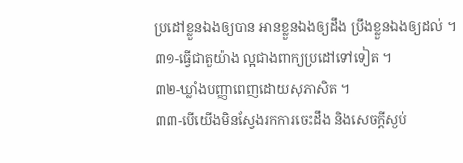ប្រដៅខ្លួនឯងឲ្យបាន អានខ្លួនឯងឲ្យដឹង ប្រឹងខ្លួនឯងឲ្យដល់ ។
៣១-ធ្វើជាតួយ៉ាង ល្អជាងពាក្យប្រដៅទៅទៀត ។
៣២-ឃ្លាំងបញ្ញាពេញដោយសុភាសិត ។
៣៣-បើយើងមិនស្វែងរកការចេះដឹង និងសេចក្តីស្ងប់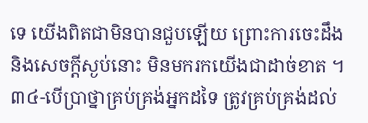ទេ យើងពិតជាមិនបានជួបឡើយ ព្រោះការចេះដឹង និងសេចក្តីស្ងប់នោះ មិនមករកយើងជាដាច់ខាត ។
៣៤-បើប្រាថ្នាគ្រប់គ្រង់អ្នកដទៃ ត្រូវគ្រប់គ្រង់ដល់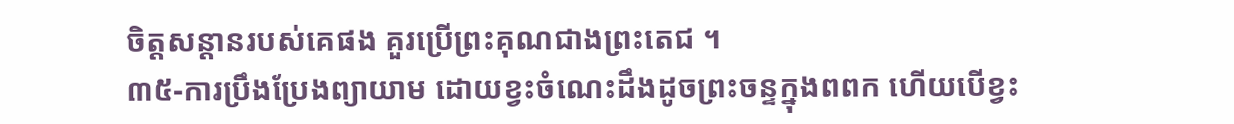ចិត្តសន្តានរបស់គេផង គួរប្រើព្រះគុណជាងព្រះតេជ ។
៣៥-ការប្រឹងប្រែងព្យាយាម ដោយខ្វះចំណេះដឹងដូចព្រះចន្ទក្នុងពពក ហើយបើខ្វះ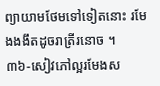ព្យាយាមថែមទៅទៀតនោះ រមែងងងឹតដូចរាត្រីរនោច ។
៣៦-សៀវភៅល្អរមែងស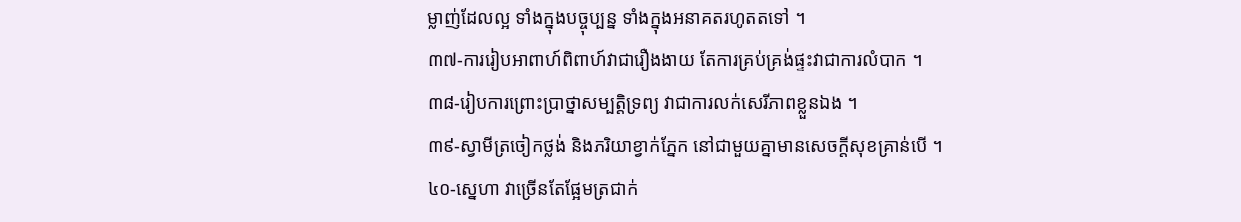ម្លាញ់ដែលល្អ ទាំងក្នុងបច្ចុប្បន្ន ទាំងក្នុងអនាគតរហូតតទៅ ។
៣៧-ការរៀបអាពាហ៍ពិពាហ៍វាជារឿងងាយ តែការគ្រប់គ្រង់ផ្ទះវាជាការលំបាក ។
៣៨-រៀបការព្រោះប្រាថ្នាសម្បត្តិទ្រព្យ វាជាការលក់សេរីភាពខ្លួនឯង ។
៣៩-ស្វាមីត្រចៀកថ្លង់ និងភរិយាខ្វាក់ភ្នែក នៅជាមួយគ្នាមានសេចក្តីសុខគ្រាន់បើ ។
៤០-ស្នេហា វាច្រើនតែផ្អែមត្រជាក់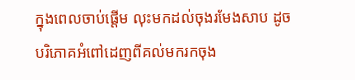ក្នុងពេលចាប់ផ្តើម លុះមកដល់ចុងរមែងសាប ដូចបរិភោគអំពៅដេញពីគល់មករកចុង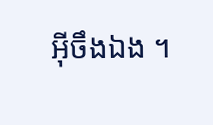អ៊ីចឹងឯង ។